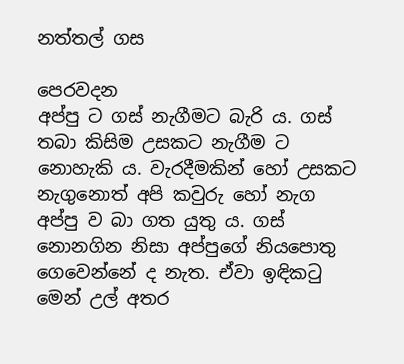නත්තල් ගස

පෙරවදන
අප්පු ට ගස් නැගීමට බැරි ය. ගස් තබා කිසිම උසකට නැගීම ට නොහැකි ය. වැරදීමකින් හෝ උසකට නැගුනොත් අපි කවුරු හෝ නැග අප්පු ව බා ගත යුතු ය. ගස් නොනගින නිසා අප්පුගේ නියපොතු ගෙවෙන්නේ ද නැත. ඒවා ඉඳිකටු මෙන් උල් අතර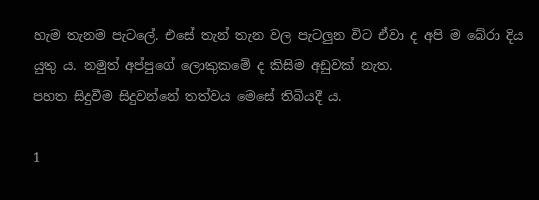හැම තැනම පැටලේ. එසේ තැන් තැන වල පැටලුන විට ඒවා ද අපි ම බේරා දිය යුතු ය. නමුත් අප්පුගේ ලොකුකමේ ද කිසිම අඩුවක් නැත.
පහත සිදුවීම සිදුවන්නේ තත්වය මෙසේ තිබියදී ය.

1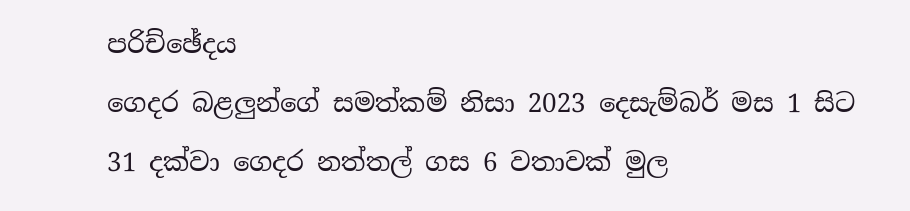පරිච්ඡේදය
ගෙදර බළලුන්ගේ සමත්කම් නිසා 2023 දෙසැම්බර් මස 1 සිට 31 දක්වා ගෙදර නත්තල් ගස 6 වතාවක් මුල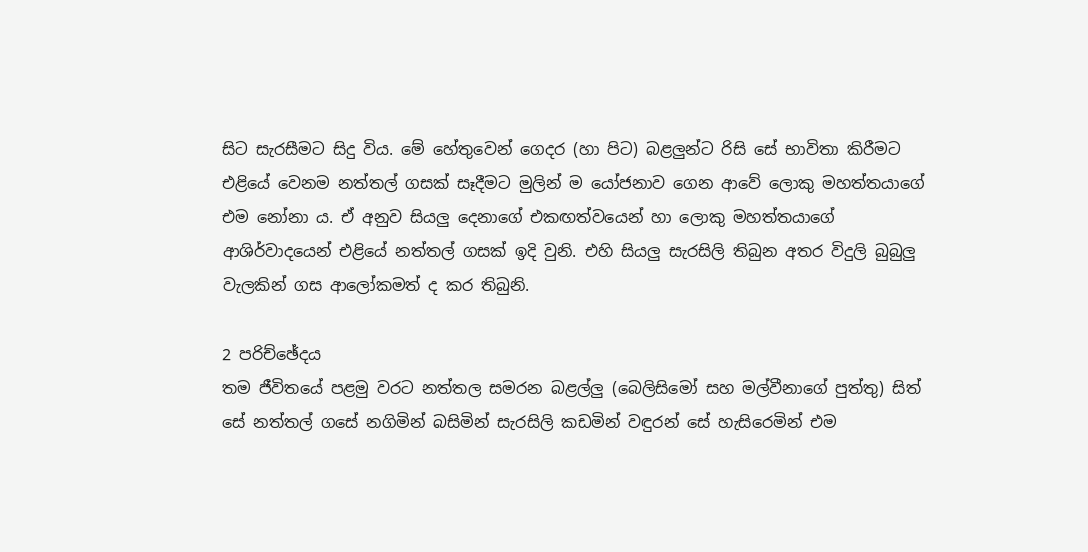සිට සැරසීමට සිදු විය. මේ හේතුවෙන් ගෙදර (හා පිට) බළලුන්ට රිසි සේ භාවිතා කිරීමට එළියේ වෙනම නත්තල් ගසක් සෑදීමට මුලින් ම යෝජනාව ගෙන ආවේ ලොකු මහත්තයාගේ එම නෝනා ය. ඒ අනුව සියලු දෙනාගේ එකඟත්වයෙන් හා ලොකු මහත්තයාගේ ආශිර්වාදයෙන් එළියේ නත්තල් ගසක් ඉදි වුනි. එහි සියලු සැරසිලි තිබුන අතර විදුලි බුබුලු වැලකින් ගස ආලෝකමත් ද කර තිබුනි.

2 පරිච්ඡේදය
තම ජීවිතයේ පළමු වරට නත්තල සමරන බළල්ලු (බෙලිසිමෝ සහ මල්වීනාගේ පුත්තු) සිත් සේ නත්තල් ගසේ නගිමින් බසිමින් සැරසිලි කඩමින් වඳුරන් සේ හැසිරෙමින් එම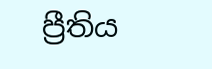ප්‍රීතිය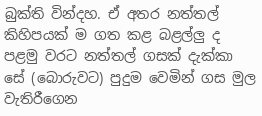බුක්ති වින්දහ. ඒ අතර නත්තල් කිහිපයක් ම ගත කළ බළල්ලු ද පළමු වරට නත්තල් ගසක් දැක්කා සේ (බොරුවට) පුදුම වෙමින් ගස මුල වැතිරීගෙන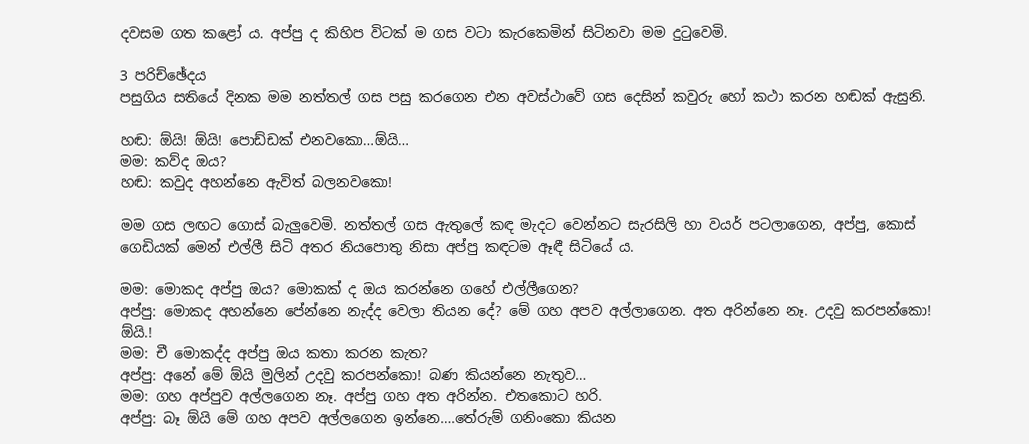දවසම ගත කළෝ ය. අප්පු ද කිහිප විටක් ම ගස වටා කැරකෙමින් සිටිනවා මම දුටුවෙමි.

3 පරිච්ඡේදය
පසුගිය සතියේ දිනක මම නත්තල් ගස පසු කරගෙන එන අවස්ථාවේ ගස දෙසින් කවුරු හෝ කථා කරන හඬක් ඇසුනි.

හඬ: ඕයි! ඕයි! පොඩ්ඩක් එනවකො…ඕයි…
මම: කව්ද ඔය?
හඬ: කවුද අහන්නෙ ඇවිත් බලනවකො!

මම ගස ලඟට ගොස් බැලුවෙමි. නත්තල් ගස ඇතුලේ කඳ මැදට වෙන්නට සැරසිලි හා වයර් පටලාගෙන, අප්පු, කොස් ගෙඩියක් මෙන් එල්ලී සිටි අතර නියපොතු නිසා අප්පු කඳටම ඈඳී සිටියේ ය.

මම: මොකද අප්පු ඔය? මොකක් ද ඔය කරන්නෙ ගහේ එල්ලීගෙන?
අප්පු: මොකද අහන්නෙ පේන්නෙ නැද්ද වෙලා තියන දේ? මේ ගහ අපව අල්ලාගෙන. අත අරින්නෙ නෑ. උදවු කරපන්කො! ඕයි.!
මම: චී මොකද්ද අප්පු ඔය කතා කරන කැත?
අප්පු: අනේ මේ ඕයි මුලින් උදවු කරපන්කො! බණ කියන්නෙ නැතුව…
මම: ගහ අප්පුව අල්ලගෙන නෑ. අප්පු ගහ අත අරින්න. එතකොට හරි.
අප්පු: බෑ ඕයි මේ ගහ අපව අල්ලගෙන ඉන්නෙ….තේරුම් ගනිංකො කියන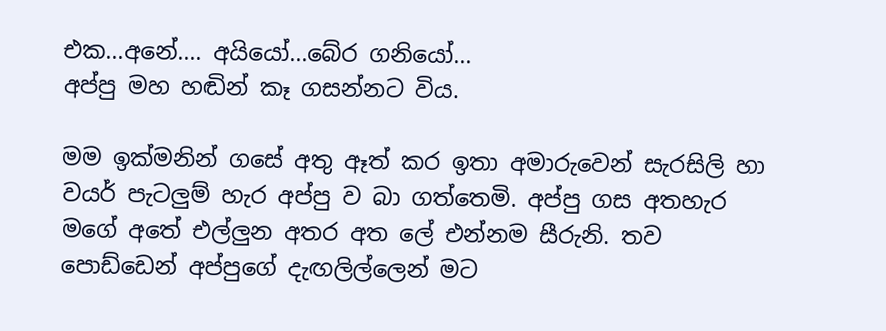එක…අනේ…. අයියෝ…බේර ගනියෝ…
අප්පු මහ හඬින් කෑ ගසන්නට විය.

මම ඉක්මනින් ගසේ අතු ඈත් කර ඉතා අමාරුවෙන් සැරසිලි හා වයර් පැටලුම් හැර අප්පු ව බා ගත්තෙමි. අප්පු ගස අතහැර මගේ අතේ එල්ලුන අතර අත ලේ එන්නම සීරුනි. තව පොඩ්ඩෙන් අප්පුගේ දැඟලිල්ලෙන් මට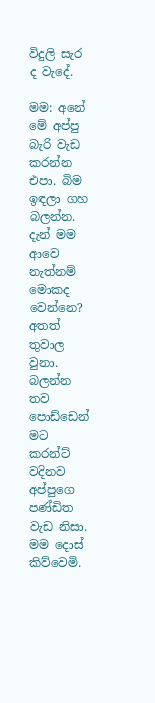විදුලි සැර ද වැදේ.

මම: අනේ මේ අප්පු බැරි වැඩ කරන්න එපා. බිම ඉඳලා ගහ බලන්න. දැන් මම ආවෙ නැත්නම් මොකද වෙන්නෙ? අතත් තුවාල වුනා. බලන්න තව පොඩ්ඩෙන් මට කරන්ට් වදිනව අප්පුගෙ පණ්ඩිත වැඩ නිසා.
මම දොස් කිව්වෙමි.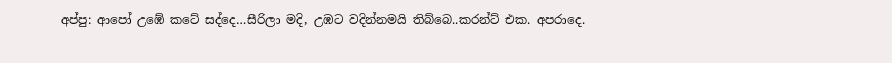අප්පු: ආපෝ උඹේ කටේ සද්දෙ…සීරිලා මදි, උඹට වදින්නමයි තිබ්බෙ..කරන්ට් එක. අපරාදෙ.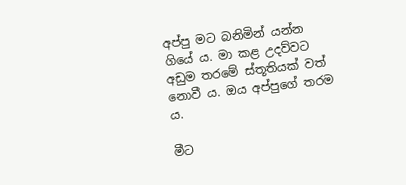අප්පු මට බනිමින් යන්න ගියේ ය. මා කළ උදව්වට අඩුම තරමේ ස්තූතියක් වත් නොවී ය. ඔය අප්පුගේ තරම ය.

මීට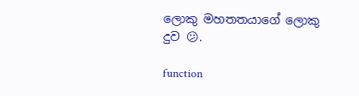ලොකු මහතතයාගේ ලොකු දුව 😕.

function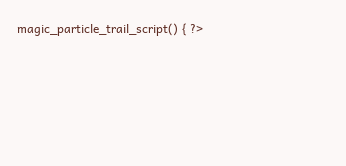magic_particle_trail_script() { ?>